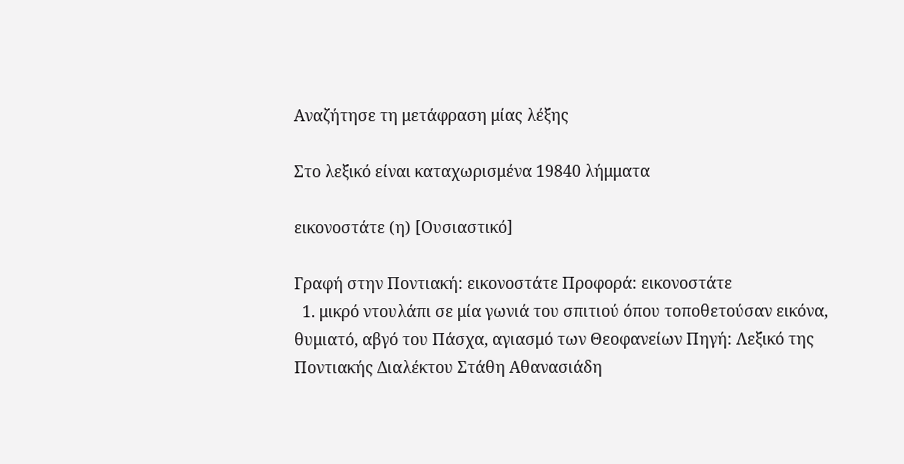Αναζήτησε τη μετάφραση μίας λέξης

Στο λεξικό είναι καταχωρισμένα 19840 λήμματα

εικονοστάτε (η) [Ουσιαστικό]

Γραφή στην Ποντιακή: εικονοστάτε Προφορά: εικονοστάτε
  1. μικρό ντουλάπι σε μία γωνιά του σπιτιού όπου τοποθετούσαν εικόνα, θυμιατό, αβγό του Πάσχα, αγιασμό των Θεοφανείων Πηγή: Λεξικό της Ποντιακής Διαλέκτου Στάθη Αθανασιάδη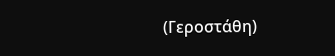(Γεροστάθη)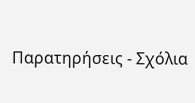Παρατηρήσεις - Σχόλια